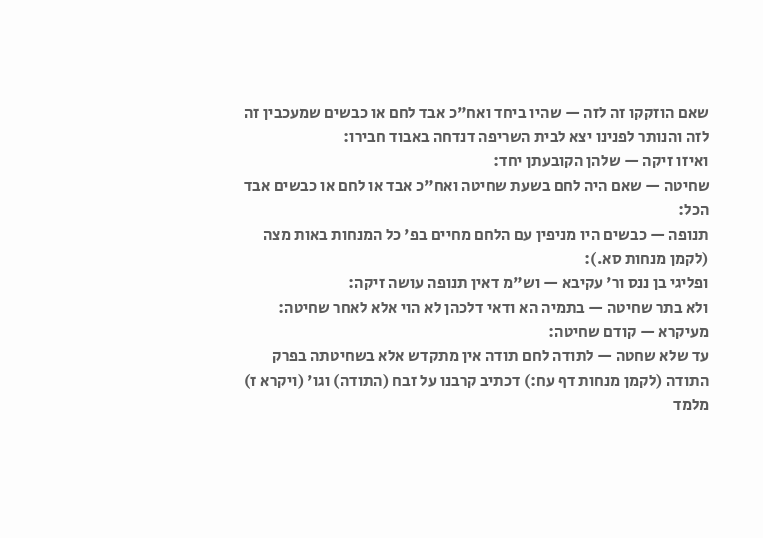שאם הוזקקו זה לזה — שהיו ביחד ואח"כ אבד לחם או כבשים שמעכבין זה לזה והנותר לפנינו יצא לבית השריפה דנדחה באבוד חבירו:
ואיזו זיקה — שלהן הקובעתן יחד:
שחיטה — שאם היה לחם בשעת שחיטה ואח"כ אבד או לחם או כבשים אבד הכל:
תנופה — כבשים היו מניפין עם הלחם מחיים בפ' כל המנחות באות מצה (לקמן מנחות סא.):
ופליגי בן ננס ור' עקיבא — וש"מ דאין תנופה עושה זיקה:
ולא בתר שחיטה — בתמיה הא ודאי דלכהן לא הוי אלא לאחר שחיטה:
מעיקרא — קודם שחיטה:
עד שלא שחטה — לתודה לחם תודה אין מתקדש אלא בשחיטתה בפרק התודה (לקמן מנחות דף עח:) דכתיב קרבנו על זבח (התודה) וגו' (ויקרא ז) מלמד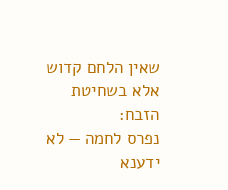שאין הלחם קדוש אלא בשחיטת הזבח:
נפרס לחמה — לא ידענא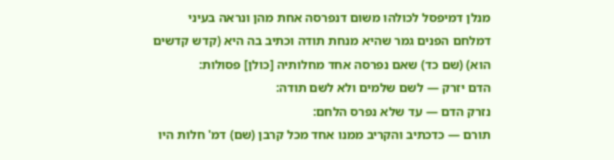מנלן דמיפסל לכולהו משום דנפרסה אחת מהן ונראה בעיני דמלחם הפנים גמר שהיא מנחת תודה וכתיב בה היא (קדש קדשים הוא) (שם כד) שאם נפרסה אחד מחלותיה [כולן] פסולות:
הדם יזרק — לשם שלמים ולא לשם תודה:
נזרק הדם — עד שלא נפרס הלחם:
תורם — כדכתיב והקריב ממנו אחד מכל קרבן (שם) דמ' חלות היו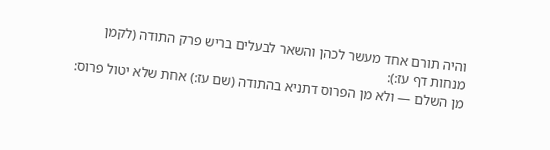והיה תורם אחד מעשר לכהן והשאר לבעלים בריש פרק התודה (לקמן מנחות דף עז:):
מן השלם — ולא מן הפרוס דתניא בהתודה (שם עז:) אחת שלא יטול פרוס: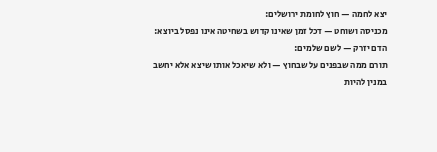יצא לחמה — חוץ לחומת ירושלים:
מכניסה ושוחט — דכל זמן שאינו קדוש בשחיטה אינו נפסל ביוצא:
הדם יזרק — לשם שלמים:
תורם ממה שבפנים על שבחוץ — ולא שיאכל אותו שיצא אלא יחשב במנין להיות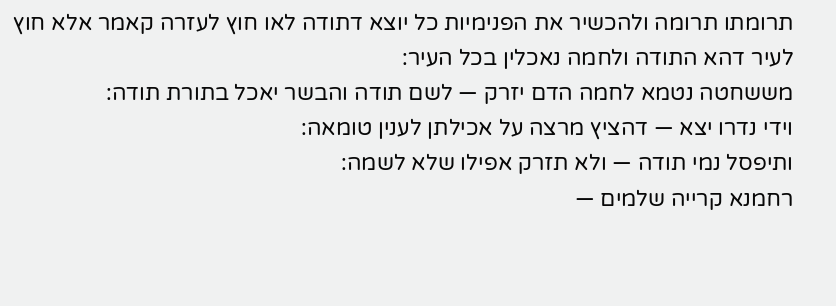תרומתו תרומה ולהכשיר את הפנימיות כל יוצא דתודה לאו חוץ לעזרה קאמר אלא חוץ לעיר דהא התודה ולחמה נאכלין בכל העיר:
מששחטה נטמא לחמה הדם יזרק — לשם תודה והבשר יאכל בתורת תודה:
וידי נדרו יצא — דהציץ מרצה על אכילתן לענין טומאה:
ותיפסל נמי תודה — ולא תזרק אפילו שלא לשמה:
רחמנא קרייה שלמים —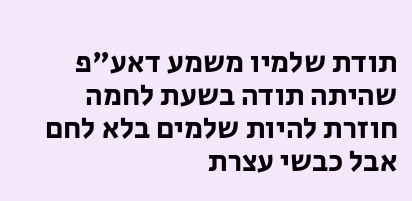תודת שלמיו משמע דאע"פ שהיתה תודה בשעת לחמה חוזרת להיות שלמים בלא לחם אבל כבשי עצרת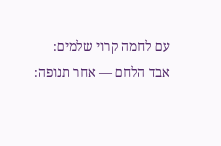עם לחמה קרוי שלמים:
אבד הלחם — אחר תנופה: